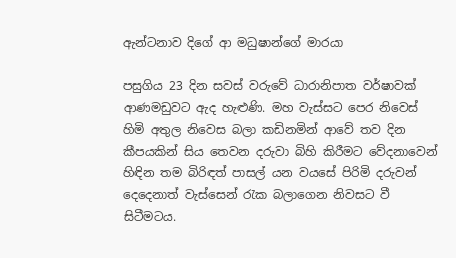ඇන්ටනාව දිගේ ආ මධුෂාන්ගේ මාරයා

පසුගිය 23 දින සවස්‌ වරුවේ ධාරානිපාත වර්ෂාවක්‌ ආණමඩුවට ඇද හැළුණි. මහ වැස්‌සට පෙර නිවෙස්‌ හිමි අතුල නිවෙස බලා කඩිනමින් ආවේ තව දින කීපයකින් සිය තෙවන දරුවා බිහි කිරීමට වේදනාවෙන් හිඳින තම බිරිඳත් පාසල් යන වයසේ පිරිමි දරුවන් දෙදෙනාත් වැස්‌සෙන් රැක බලාගෙන නිවසට වී සිටීමටය.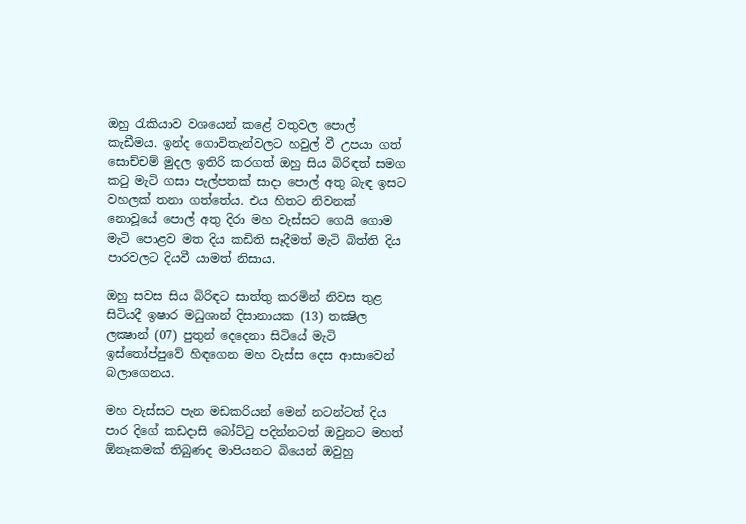ඔහු රැකියාව වශයෙන් කළේ වතුවල පොල් කැඩීමය. ඉන්ද ගොවිතැන්වලට හවුල් වී උපයා ගත් සොච්චම් මුදල ඉතිරි කරගත් ඔහු සිය බිරිඳත් සමග කටු මැටි ගසා පැල්පතක්‌ සාදා පොල් අතු බැඳ ඉසට වහලක්‌ තනා ගත්තේය. එය හිතට නිවනක්‌ නොවූයේ පොල් අතු දිරා මහ වැස්‌සට ගෙයි ගොම මැටි පොළව මත දිය කඩිති සෑදීමත් මැටි බිත්ති දිය පාරවලට දියවී යාමත් නිසාය.

ඔහු සවස සිය බිරිඳට සාත්තු කරමින් නිවස තුළ සිටියදී ඉෂාර මධුශාන් දිසානායක (13) තක්‍ෂිල ලක්‍ෂාන් (07) පුතුන් දෙදෙනා සිටියේ මැටි ඉස්‌තෝප්පුවේ හිඳගෙන මහ වැස්‌ස දෙස ආසාවෙන් බලාගෙනය.

මහ වැස්‌සට පැන මඩකරියන් මෙන් නටන්ටත් දිය පාර දිගේ කඩදාසි බෝට්‌ටු පදින්නටත් ඔවුනට මහත් ඕනෑකමක්‌ තිබුණද මාපියනට බියෙන් ඔවුහු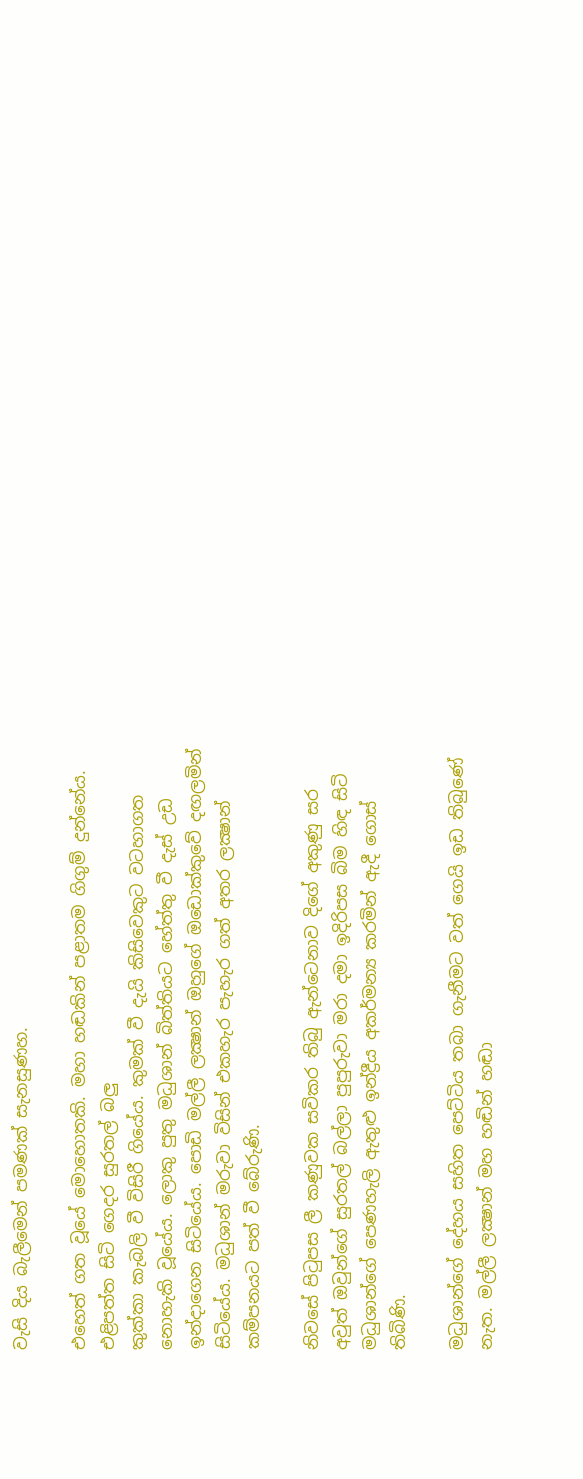වැසි දිය බැලීමෙන් පමණක්‌ සැනසුණහ.

එහෙත් ගත වූයේ මොහොතකි. මහා හඬකින් පළාතම ගිගුම් දුන්නේය. එළිපත්ත සිටි ගෙදර සුරතල් බලු
කුක්‌කා කැබලි වී විසිරී ගියේය. කුමක්‌ වී දැයි කිසිවෙකුට වටහාගත නොහැකි වූයේය. ලොකු පුතු මධුශාන් බිත්තියට හේත්තු වී දැස්‌ උඩ ඉන්දාගෙන සිටියේය. පොඩි මල්ලී ලක්‍ෂාන් ඔහුගේ ඔඩොක්‌කුවේ දඟලමින් සිටියේය. මධුශාන් මරුවා විසින් එකහැර පැහැර ගත් අතර ලක්‍ෂාන් කම්පනයට පත් වී බේරුණි.

නිවසේ පිටුපස ලී කණුවක සවිකර තිබු ඇන්ටෙනාව දිගේ අකුණු සර අවුත් ඔවුන්ගේ සුරතල් බල්ලා පුපුරුවා මරා දමා ඉදිරිපස බිම හිඳ සිටි මධුශාන්ගේ පෙණහැලි ඇතුළු ඉන්ද්‍රීය අකර්මන්‍ය කරමින් ඇදී ගොස්‌ තිබිණි.

මධුශාන්ගේ දේහය සහිත පෙට්‌ටිය තබා ගැනීමට වත් ගෙයි ඉඩ තිබුණේ නැත. මල්ලී ලක්‍ෂාන් මහ හඬින් හඬා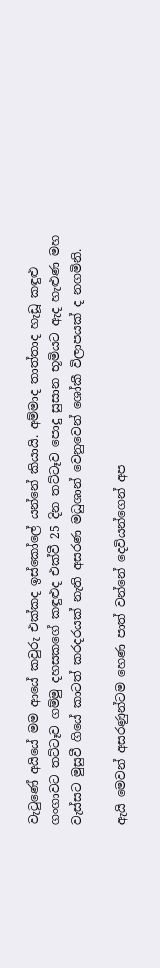වැටුණේ අයියේ මම ආයේ කවුරු එක්‌කද ඉස්‌කෝලේ යන්නේ කියායි. අම්මාද තාත්තාද හැඩූ කඳුළු ගංගාවට තට්‌ටෑව ගම්මු දහසකගේ කඳුළුද එක්‌වී 25 දින තට්‌ටෑව පොදු සුසාන භූමියට ඇද හැළුණ මහ වැස්‌සට මුසුවී ගියේ කාටත් කරදරයක්‌ නැති අසරණ මධුශාන් වෙනුවෙන් ශෝකී විලාපයක්‌ ද නගමිනි.

ඇයි මෙවන් අසරණුන්ටම හෙණ පාත් වන්නේ දෙවියන්ගෙන් අප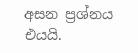අසන ප්‍රශ්නය එයයි.